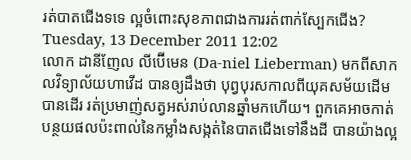រត់បាតជើងទទេ ល្អចំពោះសុខភាពជាងការរត់ពាក់ស្បែកជើង?
Tuesday, 13 December 2011 12:02
លោក ដានីញែល លីប៊ើមេន (Da-niel Lieberman) មកពីសាកលវិទ្យាល័យហាវើដ បានឲ្យដឹងថា បុព្វបុរសកាលពីយុគសម័យដើម បានដើរ រត់ប្រមាញ់សត្វអស់រាប់លានឆ្នាំមកហើយ។ ពួកគេអាចកាត់បន្ថយផលប៉ះពាល់នៃកម្លាំងសង្កត់នៃបាតជើងទៅនឹងដី បានយ៉ាងល្អ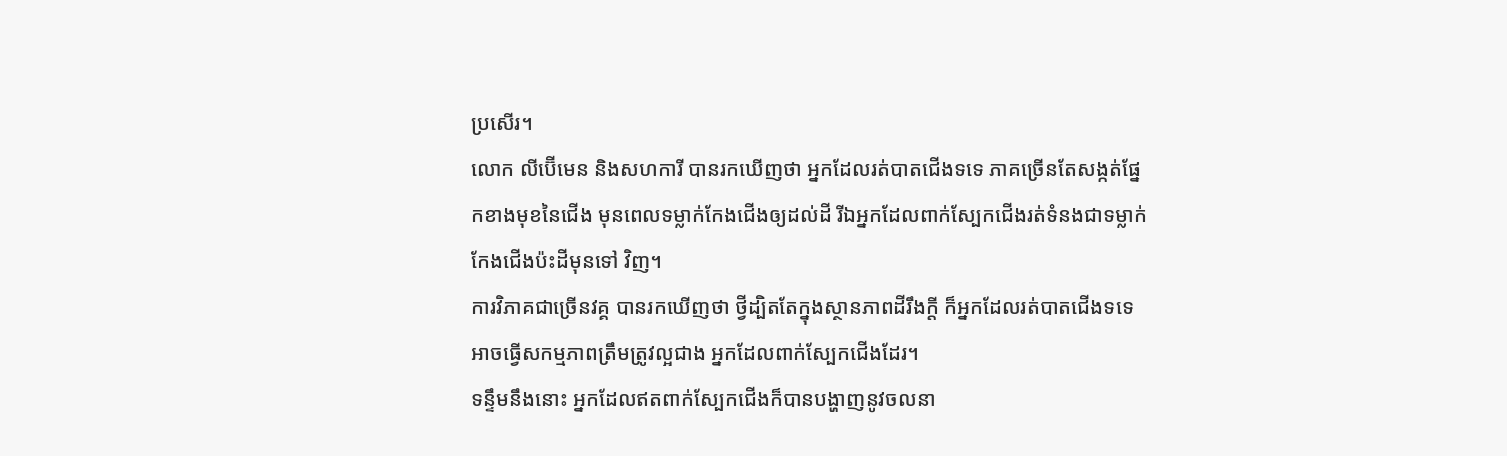ប្រសើរ។
លោក លីប៊ើមេន និងសហការី បានរកឃើញថា អ្នកដែលរត់បាតជើងទទេ ភាគច្រើនតែសង្កត់ផ្នែកខាងមុខនៃជើង មុនពេលទម្លាក់កែងជើងឲ្យដល់ដី រីឯអ្នកដែលពាក់ស្បែកជើងរត់ទំនងជាទម្លាក់កែងជើងប៉ះដីមុនទៅ វិញ។
ការវិភាគជាច្រើនវគ្គ បានរកឃើញថា ថ្វីដ្បិតតែក្នុងស្ថានភាពដីរឹងក្ដី ក៏អ្នកដែលរត់បាតជើងទទេ អាចធ្វើសកម្មភាពត្រឹមត្រូវល្អជាង អ្នកដែលពាក់ស្បែកជើងដែរ។
ទន្ទឹមនឹងនោះ អ្នកដែលឥតពាក់ស្បែកជើងក៏បានបង្ហាញនូវចលនា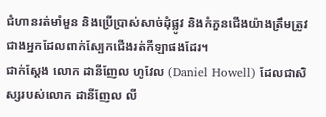ជំហានរត់មាំមួន និងប្រើប្រាស់សាច់ដុំផ្លូវ និងកំភួនជើងយ៉ាងត្រឹមត្រូវ ជាងអ្នកដែលពាក់ស្បែកជើងរត់កីឡាផងដែរ។
ជាក់ស្ដែង លោក ដានីញែល ហូវែល (Daniel Howell) ដែលជាសិស្សរបស់លោក ដានីញែល លី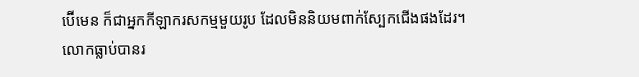ប៊ើមេន ក៏ជាអ្នកកីឡាករសកម្មមួយរូប ដែលមិននិយមពាក់ស្បែកជើងផងដែរ។
លោកធ្លាប់បានរ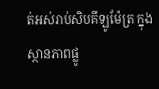ត់អស់រាប់សិបគីឡូម៉ែត្រ ក្នុងស្ថានភាពផ្លូ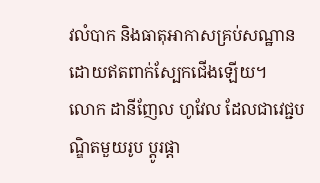វលំបាក និងធាតុអាកាសគ្រប់សណ្ឋានដោយឥតពាក់ស្បែកជើងឡើយ។
លោក ដានីញែល ហូវែល ដែលជាវេជ្ជបណ្ឌិតមួយរូប ប្ដូរផ្ដា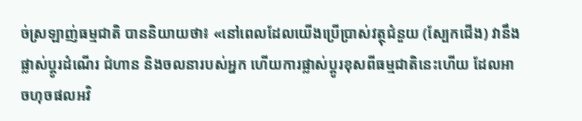ច់ស្រឡាញ់ធម្មជាតិ បាននិយាយថា៖ «នៅពេលដែលយើងប្រើប្រាស់វត្ថុជំនួយ (ស្បែកជើង) វានឹងផ្លាស់ប្ដូរដំណើរ ជំហាន និងចលនារបស់អ្នក ហើយការផ្លាស់ប្ដូរខុសពីធម្មជាតិនេះហើយ ដែលអាចហុចផលអវិ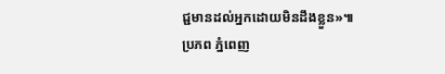ជ្ជមានដល់អ្នកដោយមិនដឹងខ្លួន»៕
ប្រភព ភ្នំពេញ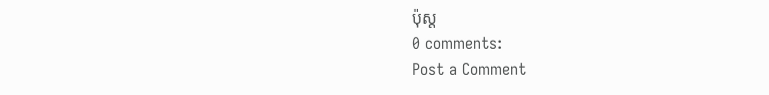ប៉ុស្ត
0 comments:
Post a Comment